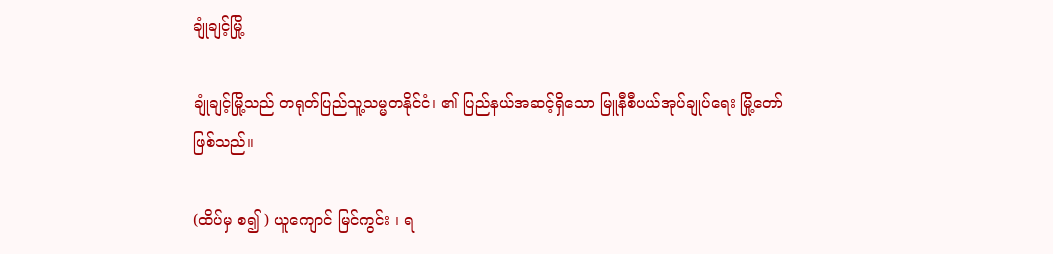ချုံချင့်မြို့

ချုံချင့်မြို့သည် တရုတ်ပြည်သူ့သမ္မတနိုင်ငံ၊ ၏ ပြည်နယ်အဆင့်ရှိသော မြူနီစီပယ်အုပ်ချုပ်ရေး မြို့တော် ဖြစ်သည်။

(ထိပ်မှ စ၍ ) ယူကျောင် မြင်ကွင်း ၊ ရ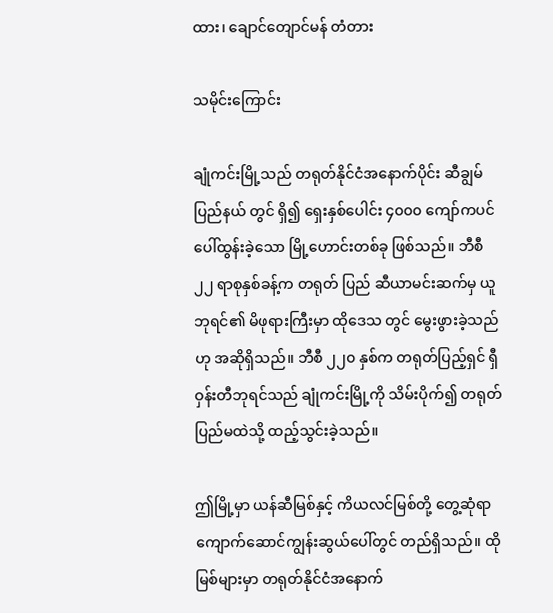ထား၊ ချောင်တျောင်မန် တံတား

သမိုင်းကြောင်း

ချုံကင်းမြို့သည် တရုတ်နိုင်ငံအနောက်ပိုင်း ဆီချွမ်ပြည်နယ် တွင် ရှိ၍ ရှေးနှစ်ပေါင်း ၄၀၀၀ ကျော်ကပင် ပေါ်ထွန်းခဲ့သော မြို့ဟောင်းတစ်ခု ဖြစ်သည်။ ဘီစီ ၂၂ ရာစုနှစ်ခန့်က တရုတ် ပြည် ဆီယာမင်းဆက်မှ ယူဘုရင်၏ မိဖုရားကြီးမှာ ထိုဒေသ တွင် မွေးဖွားခဲ့သည်ဟု အဆိုရှိသည်။ ဘီစီ ၂၂၀ နှစ်က တရုတ်ပြည့်ရှင် ရှီဝှန်းတီဘုရင်သည် ချုံကင်းမြို့ကို သိမ်းပိုက်၍ တရုတ်ပြည်မထဲသို့ ထည့်သွင်းခဲ့သည်။

ဤမြို့မှာ ယန်ဆီမြစ်နှင့် ကိယလင်မြစ်တို့ တွေ့ဆုံရာ ကျောက်ဆောင်ကျွန်းဆွယ်ပေါ်တွင် တည်ရှိသည်။ ထိုမြစ်များမှာ တရုတ်နိုင်ငံအနောက်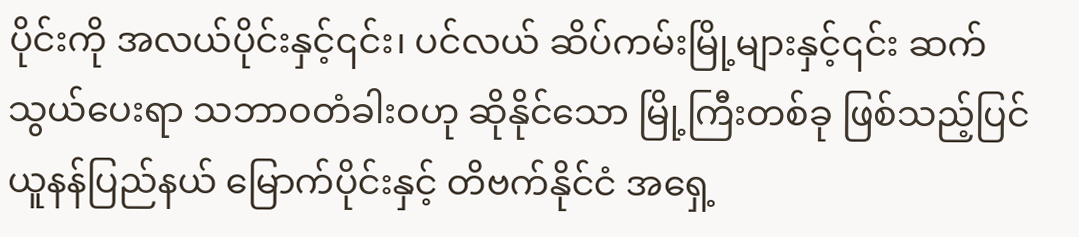ပိုင်းကို အလယ်ပိုင်းနှင့်၎င်း၊ ပင်လယ် ဆိပ်ကမ်းမြို့များနှင့်၎င်း ဆက်သွယ်ပေးရာ သဘာဝတံခါးဝဟု ဆိုနိုင်သော မြို့ကြီးတစ်ခု ဖြစ်သည့်ပြင် ယူနန်ပြည်နယ် မြောက်ပိုင်းနှင့် တိဗက်နိုင်ငံ အရှေ့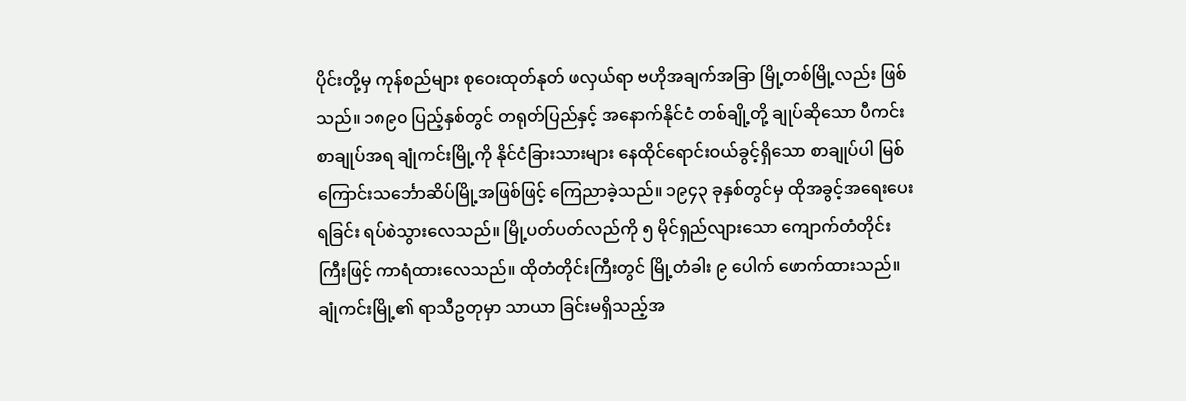ပိုင်းတို့မှ ကုန်စည်များ စုဝေးထုတ်နုတ် ဖလှယ်ရာ ဗဟိုအချက်အခြာ မြို့တစ်မြို့လည်း ဖြစ်သည်။ ၁၈၉၀ ပြည့်နှစ်တွင် တရုတ်ပြည်နှင့် အနောက်နိုင်ငံ တစ်ချို့တို့ ချုပ်ဆိုသော ပီကင်းစာချုပ်အရ ချုံကင်းမြို့ကို နိုင်ငံခြားသားများ နေထိုင်ရောင်းဝယ်ခွင့်ရှိသော စာချုပ်ပါ မြစ်ကြောင်းသင်္ဘောဆိပ်မြို့အဖြစ်ဖြင့် ကြေညာခဲ့သည်။ ၁၉၄၃ ခုနှစ်တွင်မှ ထိုအခွင့်အရေးပေးရခြင်း ရပ်စဲသွားလေသည်။ မြို့ပတ်ပတ်လည်ကို ၅ မိုင်ရှည်လျားသော ကျောက်တံတိုင်း ကြီးဖြင့် ကာရံထားလေသည်။ ထိုတံတိုင်းကြီးတွင် မြို့တံခါး ၉ ပေါက် ဖောက်ထားသည်။ ချုံကင်းမြို့၏ ရာသီဥတုမှာ သာယာ ခြင်းမရှိသည့်အ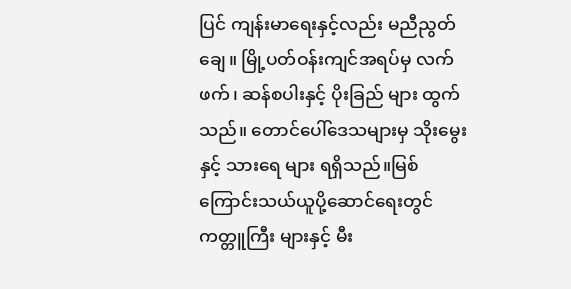ပြင် ကျန်းမာရေးနှင့်လည်း မညီညွတ်ချေ။ မြို့ပတ်ဝန်းကျင်အရပ်မှ လက်ဖက်၊ ဆန်စပါးနှင့် ပိုးခြည် များ ထွက်သည်။ တောင်ပေါ်ဒေသများမှ သိုးမွေးနှင့် သားရေ များ ရရှိသည်။မြစ်ကြောင်းသယ်ယူပို့ဆောင်ရေးတွင် ကတ္တူကြီး များနှင့် မီး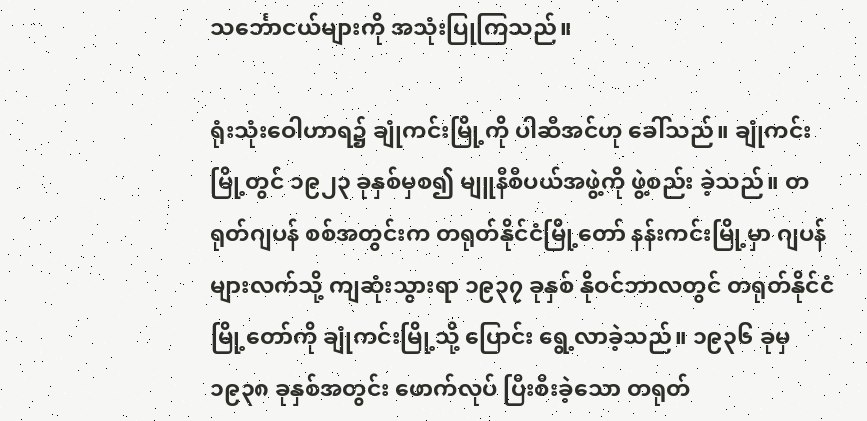သင်္ဘောငယ်များကို အသုံးပြုကြသည်။

ရုံးသုံးဝေါဟာရ၌ ချုံကင်းမြို့ကို ပါဆီအင်ဟု ခေါ်သည်။ ချုံကင်းမြို့တွင် ၁၉၂၃ ခုနှစ်မှစ၍ မျူနီစီပယ်အဖွဲ့ကို ဖွဲ့စည်း ခဲ့သည်။ တရုတ်ဂျပန် စစ်အတွင်းက တရုတ်နိုင်ငံမြို့တော် နန်းကင်းမြို့မှာ ဂျပန်များလက်သို့ ကျဆုံးသွားရာ ၁၉၃၇ ခုနှစ် နိုဝင်ဘာလတွင် တရုတ်နိုင်ငံမြို့တော်ကို ချုံကင်းမြို့သို့ ပြောင်း ရွေ့လာခဲ့သည်။ ၁၉၃၆ ခုမှ ၁၉၃၈ ခုနှစ်အတွင်း ဖောက်လုပ် ပြီးစီးခဲ့သော တရုတ်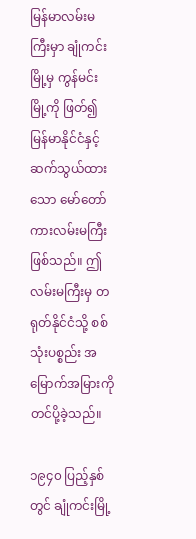မြန်မာလမ်းမကြီးမှာ ချုံကင်းမြို့မှ ကွန်မင်း မြို့ကို ဖြတ်၍ မြန်မာနိုင်ငံနှင့် ဆက်သွယ်ထားသော မော်တော် ကားလမ်းမကြီး ဖြစ်သည်။ ဤလမ်းမကြီးမှ တရုတ်နိုင်ငံသို့ စစ်သုံးပစ္စည်း အမြောက်အမြားကို တင်ပို့ခဲ့သည်။

၁၉၄၀ ပြည့်နှစ်တွင် ချုံကင်းမြို့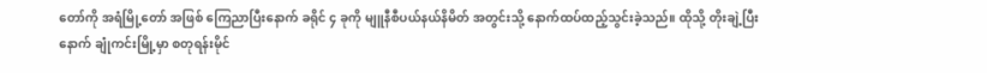တော်ကို အရံမြို့တော် အဖြစ် ကြေညာပြီးနောက် ခရိုင် ၄ ခုကို မျူနီစီပယ်နယ်နိမိတ် အတွင်းသို့ နောက်ထပ်ထည့်သွင်းခဲ့သည်။ ထိုသို့ တိုးချဲ့ပြီး နောက် ချုံကင်းမြို့မှာ စတုရန်းမိုင်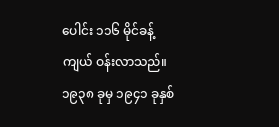ပေါင်း ၁၁၆ မိုင်ခန့် ကျယ် ဝန်းလာသည်။ ၁၉၃၈ ခုမှ ၁၉၄၁ ခုနှစ်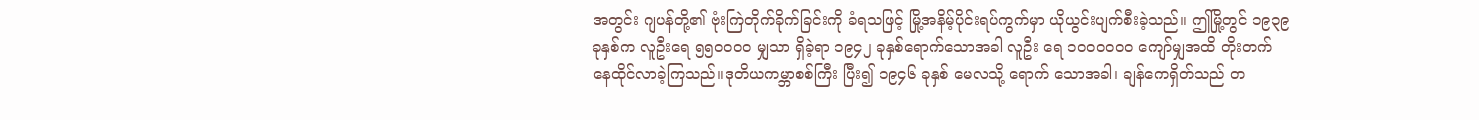အတွင်း ဂျပန်တို့၏ ဗုံးကြဲတိုက်ခိုက်ခြင်းကို ခံရသဖြင့် မြို့အနိမ့်ပိုင်းရပ်ကွက်မှာ ယိုယွင်းပျက်စီးခဲ့သည်။ ဤမြို့တွင် ၁၉၃၉ ခုနှစ်က လူဦးရေ ၅၅၀၀၀၀ မျှသာ ရှိခဲ့ရာ ၁၉၄၂ ခုနှစ်ရောက်သောအခါ လူဦး ရေ ၁၀၀၀၀၀၀ ကျော်မျှအထိ တိုးတက်နေထိုင်လာခဲ့ကြသည်။ဒုတိယကမ္ဘာစစ်ကြီး ပြီး၍ ၁၉၄၆ ခုနှစ် မေလသို့ ရောက် သောအခါ၊ ချန်ကေရှိတ်သည် တ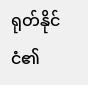ရုတ်နိုင်ငံ၏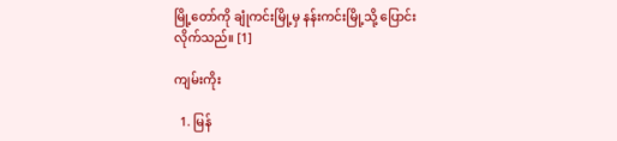မြို့တော်ကို ချုံကင်းမြို့မှ နန်းကင်းမြို့သို့ ပြောင်းလိုက်သည်။ [1]

ကျမ်းကိုး

  1. မြန်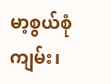မာ့စွယ်စုံကျမ်း၊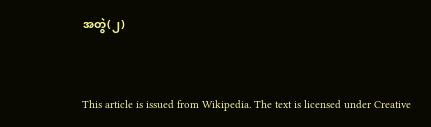အတွဲ(၂)



This article is issued from Wikipedia. The text is licensed under Creative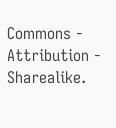Commons - Attribution - Sharealike.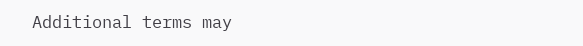Additional terms may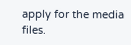apply for the media files.